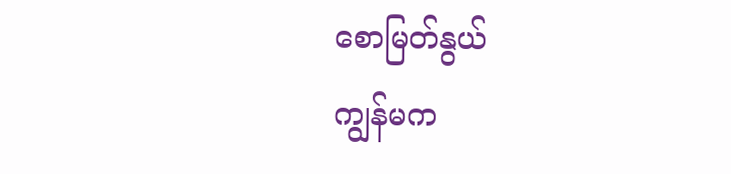စောမြတ်နွယ်
ကျွန်မက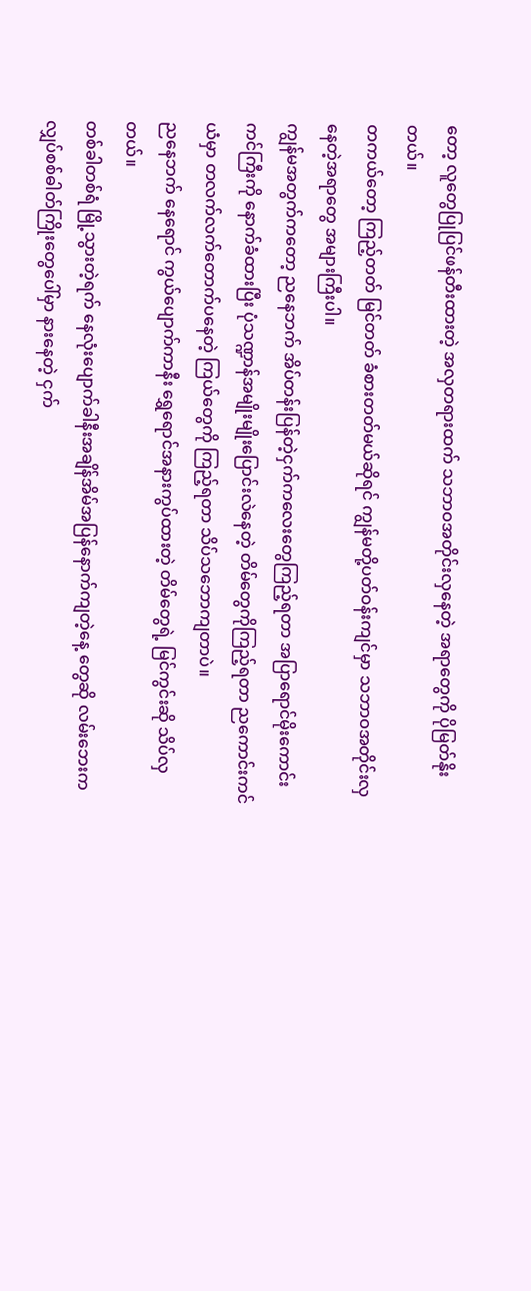တော့ လူတွေပြုပြင်ဖန်တီးထားတဲ့ အလှတရားထက် သဘာဝအတိုင်းလှနေတဲ့ အရာတွေကို ပိုမြတ်နိုးတယ်။
တကယ်တော့ ကြည့်တတ် မြင်တတ် ခံစားတတ်မယ်ဆိုရင် ကျွန်မတို့ပတ်ဝန်းကျင်မှာ သဘာဝအတိုင်းလှနေတဲ့အရာတွေ အများကြီးပါ။
ကျွန်မအတွက်ကတော့ ညနေဘက် အိပ်တန်းပြန်တဲ့ငှက်ကလေးတွေကြည့်ရတာ အပြာရောင်မိုးကောင်းကင်ကြီးကို နောက်ခံထားပြီး ပုံသဏ္ဍာန်အမျိုးမျိုးပြောင်းလဲနေတဲ့ တိမ်တွေကိုကြည့်ရတာ ညကောင်းကင်ယံမှာ တလက်လက်တောက်ပနေတဲ့ ကြယ်တွေကို ကြည့်ရတာ သိပ်သဘောကျတာပဲ။
ညနေဘက် နေရောင် ကွယ်ပျောက်ကာနီး ရွှေရောင်အနားကွပ်ထားတဲ့ တိမ်တွေရဲ့ မြင်ကွင်းဆို သိပ်လှတယ်။
တစ်ခါတစ်ရံ မြို့သွားတဲ့ရက် နေလုံးပျောက်ခါနီးအချိန်အိမ်အပြန်နောက်ကျတဲ့နေ့ တွေဆို လမ်းဘေးက လျှပ်စစ်ဓါတ်ကြိုးတွေပေါ်မှာ နားနေတဲ့ ငှက်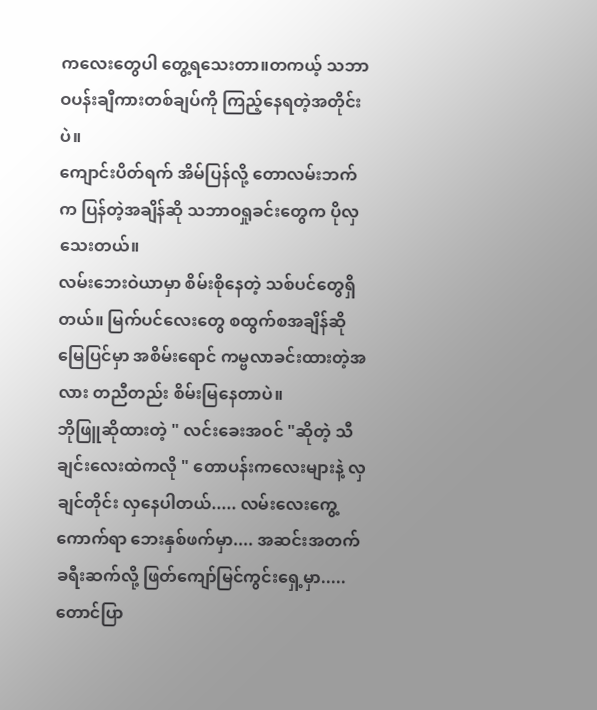ကလေးတွေပါ တွေ့ရသေးတာ။တကယ့် သဘာဝပန်းချီကားတစ်ချပ်ကို ကြည့်နေရတဲ့အတိုင်းပဲ။
ကျောင်းပိတ်ရက် အိမ်ပြန်လို့ တောလမ်းဘက်က ပြန်တဲ့အချိန်ဆို သဘာဝရှုခင်းတွေက ပိုလှသေးတယ်။
လမ်းဘေးဝဲယာမှာ စိမ်းစိုနေတဲ့ သစ်ပင်တွေရှိတယ်။ မြက်ပင်လေးတွေ စထွက်စအချိန်ဆို မြေပြင်မှာ အစိမ်းရောင် ကမ္ဗလာခင်းထားတဲ့အလား တညီတည်း စိမ်းမြနေတာပဲ။
ဘိုဖြူဆိုထားတဲ့ " လင်းခေးအဝင် "ဆိုတဲ့ သီချင်းလေးထဲကလို " တောပန်းကလေးများနဲ့ လှချင်တိုင်း လှနေပါတယ်..... လမ်းလေးကွေ့ကောက်ရာ ဘေးနှစ်ဖက်မှာ.... အဆင်းအတက် ခရီးဆက်လို့ ဖြတ်ကျော်မြင်ကွင်းရှေ့မှာ.....တောင်ပြာ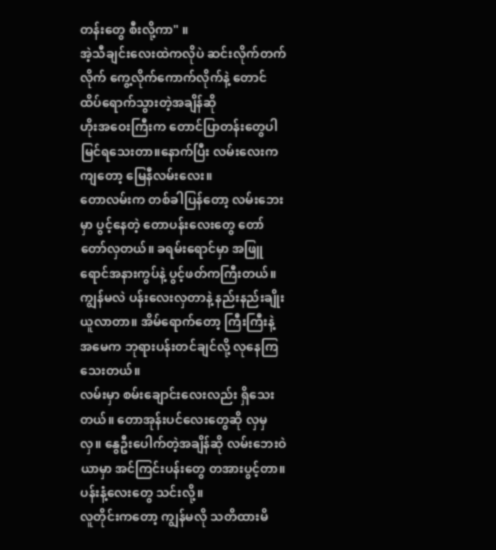တန်းတွေ စီးလို့ကာ" ။
အဲ့သီချင်းလေးထဲကလိုပဲ ဆင်းလိုက်တက်လိုက် ကွေ့လိုက်ကောက်လိုက်နဲ့ တောင်ထိပ်ရောက်သွားတဲ့အချိန်ဆို
ဟိုးအဝေးကြီးက တောင်ပြာတန်းတွေပါ မြင်ရသေးတာ။နောက်ပြီး လမ်းလေးကကျတော့ မြေနီလမ်းလေး။
တောလမ်းက တစ်ခါပြန်တော့ လမ်းဘေးမှာ ပွင့်နေတဲ့ တောပန်းလေးတွေ တော်တော်လှတယ်။ ခရမ်းရောင်မှာ အဖြူရောင်အနားကွပ်နဲ့ ပွင့်ဖတ်ကကြီးတယ်။
ကျွန်မလဲ ပန်းလေးလှတာနဲ့ နည်းနည်းချိုးယူလာတာ။ အိမ်ရောက်တော့ ကြီးကြီးနဲ့ အမေက ဘုရားပန်းတင်ချင်လို့ လုနေကြသေးတယ်။
လမ်းမှာ စမ်းချောင်းလေးလည်း ရှိသေးတယ်။ တောအုန်းပင်လေးတွေဆို လှမှလှ။ နွေဦးပေါက်တဲ့အချိန်ဆို လမ်းဘေးဝဲယာမှာ အင်ကြင်းပန်းတွေ တအားပွင့်တာ။ပန်းနံ့လေးတွေ သင်းလို့။
လူတိုင်းကတော့ ကျွန်မလို သတိထားမိ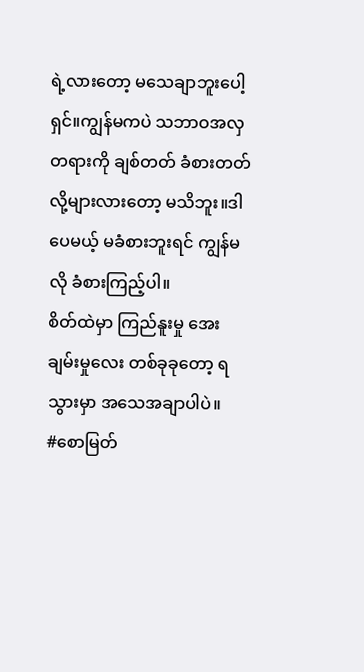ရဲ့လားတော့ မသေချာဘူးပေါ့ရှင်။ကျွန်မကပဲ သဘာဝအလှတရားကို ချစ်တတ် ခံစားတတ်လို့များလားတော့ မသိဘူး။ဒါပေမယ့် မခံစားဘူးရင် ကျွန်မလို ခံစားကြည့်ပါ။
စိတ်ထဲမှာ ကြည်နူးမှု အေးချမ်းမှုလေး တစ်ခုခုတော့ ရသွားမှာ အသေအချာပါပဲ။
#စောမြတ်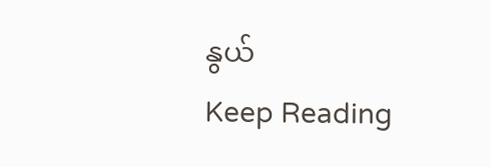နွယ်
Keep Reading